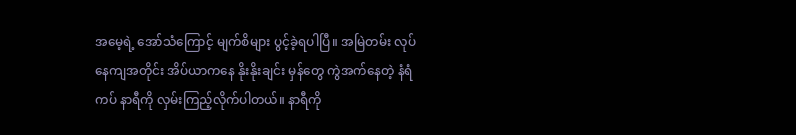အမေ့ရဲ့ အော်သံကြောင့် မျက်စိများ ပွင့်ခဲ့ရပါပြီ။ အမြဲတမ်း လုပ်နေကျအတိုင်း အိပ်ယာကနေ နိုးနိုးချင်း မှန်တွေ ကွဲအက်နေတဲ့ နံရံကပ် နာရီကို လှမ်းကြည့်လိုက်ပါတယ်။ နာရီကို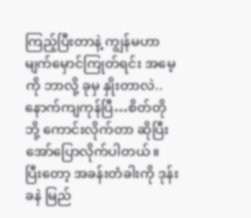ကြည့်ပြီးတာနဲ့ ကျွန်မဟာ မျက်မှောင်ကြုတ်ရင်း အမေ့ကို ဘာလို့ ခုမှ နှိုးတာလဲ..နောက်ကျကုန်ပြီ…စိတ်တိုဘို့ ကောင်းလိုက်တာ ဆိုပြီး အော်ပြောလိုက်ပါတယ်။ ပြီးတော့ အခန်းတံခါးကို ဒုန်းခနဲ မြည်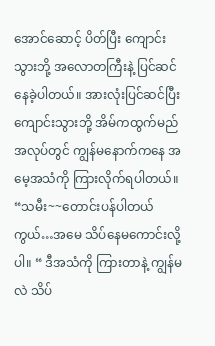အောင်ဆောင့် ပိတ်ပြီး ကျောင်းသွားဘို့ အလောတကြီးနဲ့ ပြင်ဆင်နေခဲ့ပါတယ်။ အားလုံးပြင်ဆင်ပြီး ကျောင်းသွားဘို့ အိမ်ကထွက်မည်အလုပ်တွင် ကျွန်မနောက်ကနေ အမေ့အသံကို ကြားလိုက်ရပါတယ်။ “သမီး~~တောင်းပန်ပါတယ်ကွယ်…အမေ သိပ်နေမကောင်းလို့ပါ။ “ ဒီအသံကို ကြားတာနဲ့ ကျွန်မလဲ သိပ်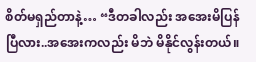စိတ်မရှည်တာနဲ့… “ဒီတခါလည်း အအေးမိပြန်ပြီလား..အအေးကလည်း မိဘဲ မိနိုင်လွန်းတယ်။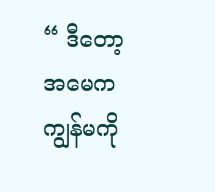“ ဒီတော့ အမေက ကျွန်မကို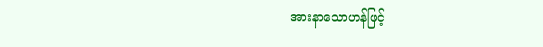အားနာသောဟန်ဖြင့်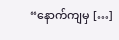“နောက်ကျမှ […]